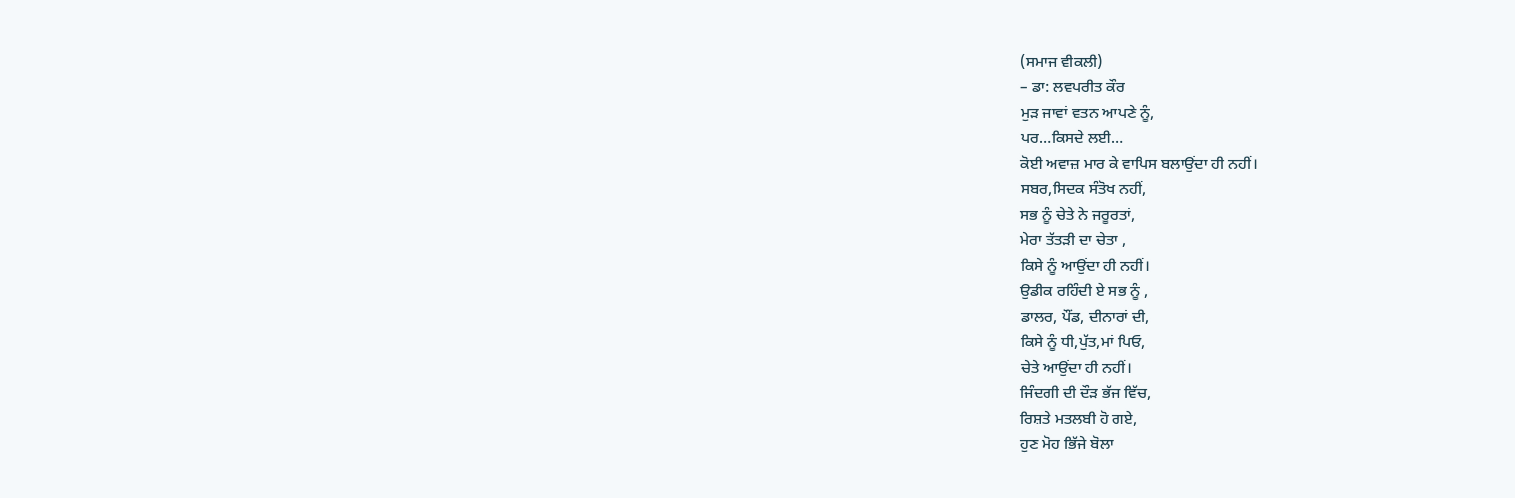(ਸਮਾਜ ਵੀਕਲੀ)
– ਡਾ: ਲਵਪਰੀਤ ਕੌਰ
ਮੁੜ ਜਾਵਾਂ ਵਤਨ ਆਪਣੇ ਨੂੰ,
ਪਰ…ਕਿਸਦੇ ਲਈ…
ਕੋਈ ਅਵਾਜ਼ ਮਾਰ ਕੇ ਵਾਪਿਸ ਬਲਾਉਂਦਾ ਹੀ ਨਹੀਂ।
ਸਬਰ,ਸਿਦਕ ਸੰਤੋਖ ਨਹੀਂ,
ਸਭ ਨੂੰ ਚੇਤੇ ਨੇ ਜਰੂਰਤਾਂ,
ਮੇਰਾ ਤੱਤੜੀ ਦਾ ਚੇਤਾ ,
ਕਿਸੇ ਨੂੰ ਆਉਂਦਾ ਹੀ ਨਹੀਂ।
ਉਡੀਕ ਰਹਿੰਦੀ ਏ ਸਭ ਨੂੰ ,
ਡਾਲਰ, ਪੌਂਡ, ਦੀਨਾਰਾਂ ਦੀ,
ਕਿਸੇ ਨੂੰ ਧੀ,ਪੁੱਤ,ਮਾਂ ਪਿਓ,
ਚੇਤੇ ਆਉਂਦਾ ਹੀ ਨਹੀਂ।
ਜਿੰਦਗੀ ਦੀ ਦੌੜ ਭੱਜ ਵਿੱਚ,
ਰਿਸ਼ਤੇ ਮਤਲਬੀ ਹੋ ਗਏ,
ਹੁਣ ਮੋਹ ਭਿੱਜੇ ਬੋਲਾ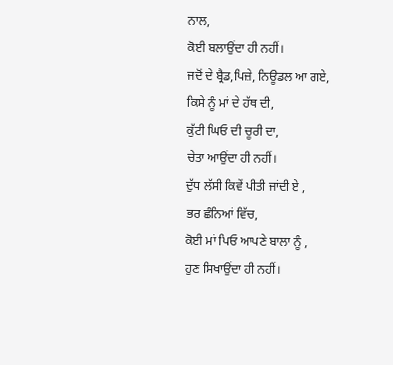ਨਾਲ,
ਕੋਈ ਬਲਾਉਂਦਾ ਹੀ ਨਹੀਂ।
ਜਦੋਂ ਦੇ ਬ੍ਰੈਡ,ਪਿਜ਼ੇ, ਨਿਊਡਲ ਆ ਗਏ,
ਕਿਸੇ ਨੂੰ ਮਾਂ ਦੇ ਹੱਥ ਦੀ,
ਕੁੱਟੀ ਘਿਓ ਦੀ ਚੂਰੀ ਦਾ,
ਚੇਤਾ ਆਉਂਦਾ ਹੀ ਨਹੀਂ।
ਦੁੱਧ ਲੱਸੀ ਕਿਵੇਂ ਪੀਤੀ ਜਾਂਦੀ ਏ ,
ਭਰ ਛੰਨਿਆਂ ਵਿੱਚ,
ਕੋਈ ਮਾਂ ਪਿਓ ਆਪਣੇ ਬਾਲਾ ਨੂੰ ,
ਹੁਣ ਸਿਖਾਉਂਦਾ ਹੀ ਨਹੀਂ।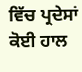ਵਿੱਚ ਪ੍ਰਦੇਸਾਂ ਕੋਈ ਹਾਲ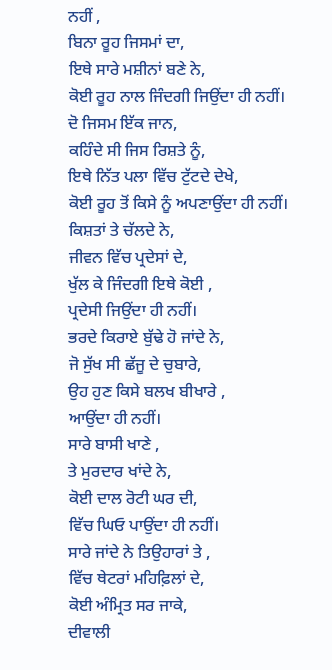ਨਹੀਂ ,
ਬਿਨਾ ਰੂਹ ਜਿਸਮਾਂ ਦਾ,
ਇਥੇ ਸਾਰੇ ਮਸ਼ੀਨਾਂ ਬਣੇ ਨੇ,
ਕੋਈ ਰੂਹ ਨਾਲ ਜਿੰਦਗੀ ਜਿਉਂਦਾ ਹੀ ਨਹੀਂ।
ਦੋ ਜਿਸਮ ਇੱਕ ਜਾਨ,
ਕਹਿੰਦੇ ਸੀ ਜਿਸ ਰਿਸ਼ਤੇ ਨੂੰ,
ਇਥੇ ਨਿੱਤ ਪਲਾ ਵਿੱਚ ਟੁੱਟਦੇ ਦੇਖੇ,
ਕੋਈ ਰੂਹ ਤੋਂ ਕਿਸੇ ਨੂੰ ਅਪਣਾਉਂਦਾ ਹੀ ਨਹੀਂ।
ਕਿਸ਼ਤਾਂ ਤੇ ਚੱਲਦੇ ਨੇ,
ਜੀਵਨ ਵਿੱਚ ਪ੍ਰਦੇਸਾਂ ਦੇ,
ਖੁੱਲ ਕੇ ਜਿੰਦਗੀ ਇਥੇ ਕੋਈ ,
ਪ੍ਰਦੇਸੀ ਜਿਉਂਦਾ ਹੀ ਨਹੀਂ।
ਭਰਦੇ ਕਿਰਾਏ ਬੁੱਢੇ ਹੋ ਜਾਂਦੇ ਨੇ,
ਜੋ ਸੁੱਖ ਸੀ ਛੱਜੂ ਦੇ ਚੁਬਾਰੇ,
ਉਹ ਹੁਣ ਕਿਸੇ ਬਲਖ ਬੀਖਾਰੇ ,
ਆਉਂਦਾ ਹੀ ਨਹੀਂ।
ਸਾਰੇ ਬਾਸੀ ਖਾਣੇ ,
ਤੇ ਮੁਰਦਾਰ ਖਾਂਦੇ ਨੇ,
ਕੋਈ ਦਾਲ ਰੋਟੀ ਘਰ ਦੀ,
ਵਿੱਚ ਘਿਓ ਪਾਉਂਦਾ ਹੀ ਨਹੀਂ।
ਸਾਰੇ ਜਾਂਦੇ ਨੇ ਤਿਉਹਾਰਾਂ ਤੇ ,
ਵਿੱਚ ਥੇਟਰਾਂ ਮਹਿਫ਼ਿਲਾਂ ਦੇ,
ਕੋਈ ਅੰਮ੍ਰਿਤ ਸਰ ਜਾਕੇ,
ਦੀਵਾਲੀ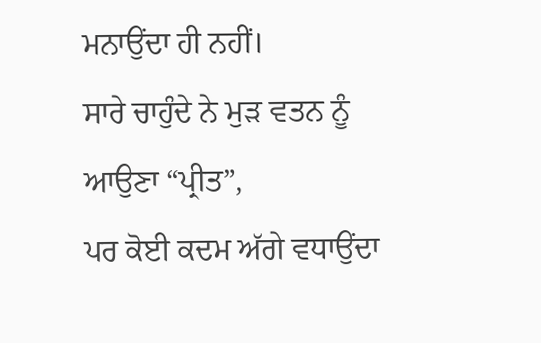ਮਨਾਉਂਦਾ ਹੀ ਨਹੀਂ।
ਸਾਰੇ ਚਾਹੁੰਦੇ ਨੇ ਮੁੜ ਵਤਨ ਨੂੰ ਆਉਣਾ “ਪ੍ਰੀਤ”,
ਪਰ ਕੋਈ ਕਦਮ ਅੱਗੇ ਵਧਾਉਂਦਾ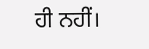ਹੀ ਨਹੀਂ।